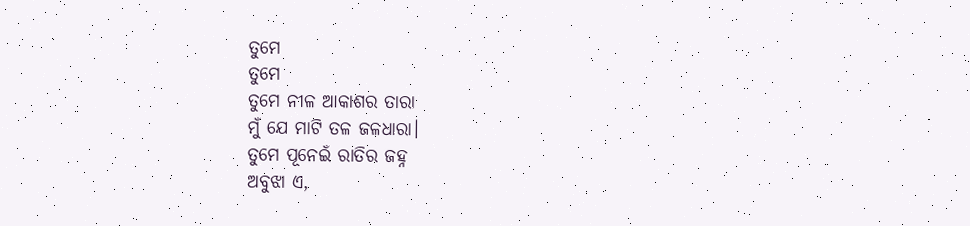ତୁମେ
ତୁମେ
ତୁମେ ନୀଳ ଆକାଶର ତାରା
ମୁଁ ଯେ ମାଟି ତଳ ଜଳଧାରା।
ତୁମେ ପୂନେଇଁ ରାତିର ଜହ୍ନ
ଅବୁଝା ଏ,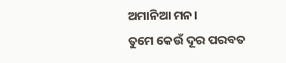ଅମାନିଆ ମନ।
ତୁମେ କେଉଁ ଦୂର ପରବତ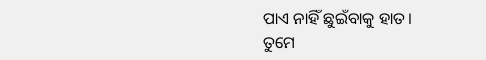ପାଏ ନାହିଁ ଛୁଇଁବାକୁ ହାତ।
ତୁମେ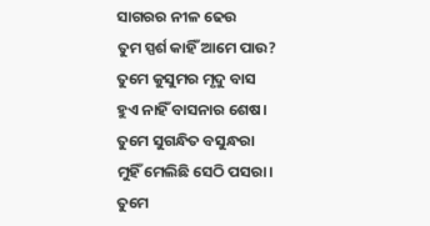ସାଗରର ନୀଳ ଢେଉ
ତୁମ ସ୍ପର୍ଶ କାହିଁ ଆମେ ପାଉ?
ତୁମେ କୁସୁମର ମୃଦୁ ବାସ
ହୁଏ ନାହିଁ ବାସନାର ଶେଷ।
ତୁମେ ସୁଗନ୍ଧିତ ବସୁନ୍ଧରା
ମୁହିଁ ମେଲିଛି ସେଠି ପସରା।
ତୁମେ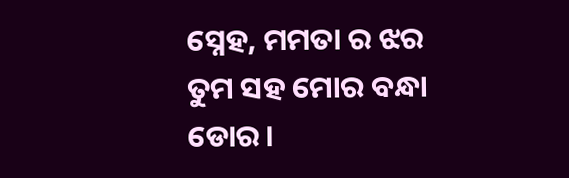ସ୍ନେହ, ମମତା ର ଝର
ତୁମ ସହ ମୋର ବନ୍ଧା ଡୋର।